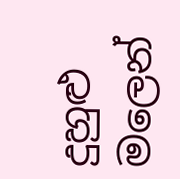දුහුළු මලෙන්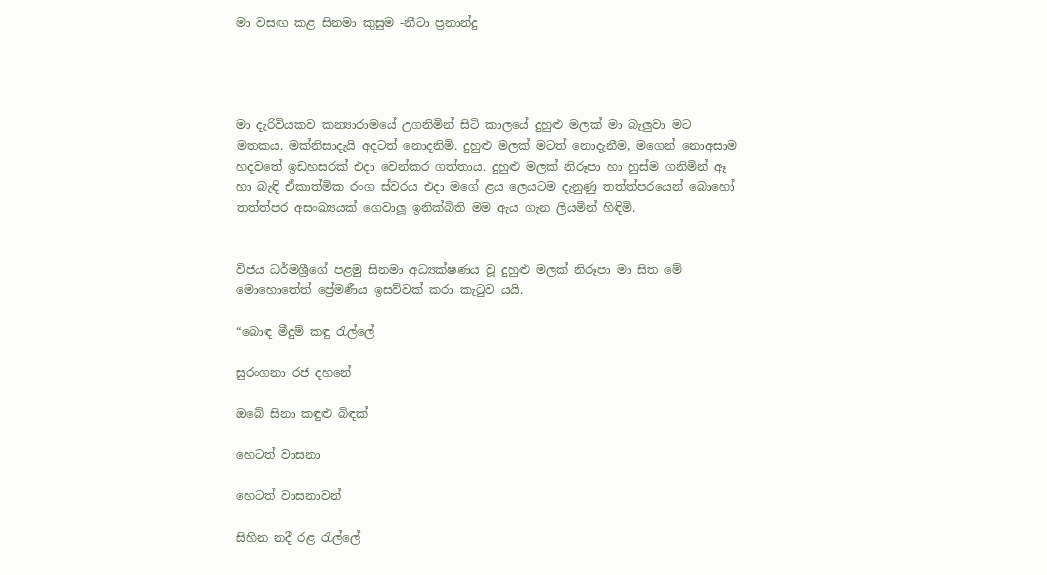මා වසඟ කළ සිනමා කුසුම -නීටා ප්‍රනාන්දු




මා දැරිවියකව කන්‍යාරාමයේ උගනිමින් සිටි කාලයේ දුහුළු මලක් මා බැලුවා මට මතකය. මක්නිසාදැයි අදටත් නොදනිමි. දුහුළු මලක් මටත් නොදැනීම, මගෙන් නොඅසාම හදවතේ ඉඩහසරක් එදා වෙන්කර ගත්තාය. දුහුළු මලක් නිරූපා හා හුස්ම ගනිමින් ඈ හා බැඳි ඒකාත්මික රංග ස්වරය එදා මගේ ළය ලෙයටම දැනුණු තත්ත්පරයෙන් බොහෝ තත්ත්පර අසංඛ්‍යයක් ගෙවාලූ ඉනික්බිති මම ඇය ගැන ලියමින් හිඳිමි.


විජය ධර්මශ්‍රීගේ පළමු සිනමා අධ්‍යක්ෂණය වූ දුහුළු මලක් නිරූපා මා සිත මේ මොහොතේත් ප්‍රේමණීය ඉසව්වක් කරා කැටුව යයි.

“බොඳ මීදුම් කඳු රැල්ලේ

සුරංගනා රජ දහනේ

ඔබේ සිනා කඳුළු බිඳක්

හෙටත් වාසනා

හෙටත් වාසනාවන්

සිහින නදී රළ රැල්ලේ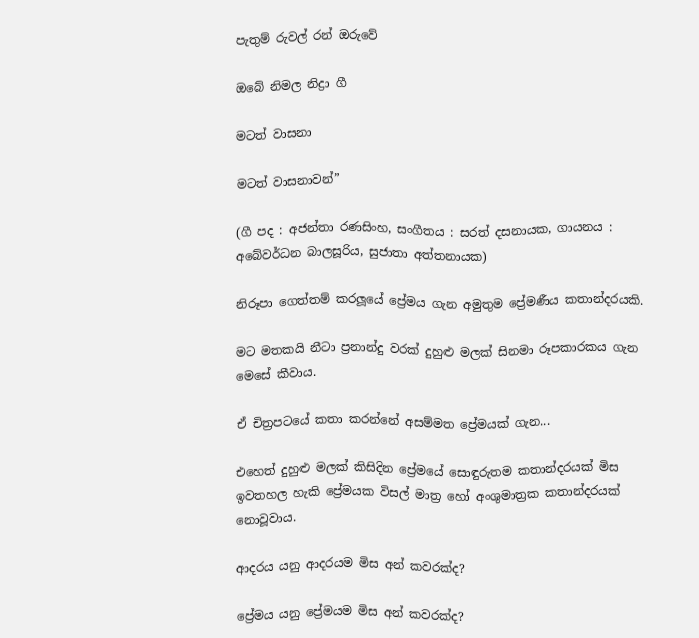පැතුම් රුවල් රන් ඔරුවේ

ඔබේ නිමල නිද්‍රා ගී

මටත් වාසනා

මටත් වාසනාවන්”

(ගී පද : අජන්තා රණසිංහ, සංගීතය : සරත් දසනායක, ගායනය : අබේවර්ධන බාලසූරිය, සුජාතා අත්තනායක)

නිරූපා ගෙත්තම් කරලූයේ ප්‍රේමය ගැන අමුතුම ප්‍රේමණීය කතාන්දරයකි.

මට මතකයි නීටා ප්‍රනාන්දු වරක් දුහුළු මලක් සිනමා රූපකාරකය ගැන මෙසේ කීවාය.

ඒ චිත්‍රපටයේ කතා කරන්නේ අසම්මත ප්‍රේමයක් ගැන...

එහෙත් දුහුළු මලක් කිසිදින ප්‍රේමයේ සොඳුරුතම කතාන්දරයක් මිස ඉවතහල හැකි ප්‍රේමයක විසල් මාත්‍ර හෝ අංශුමාත්‍රක කතාන්දරයක් නොවූවාය.

ආදරය යනු ආදරයම මිස අන් කවරක්ද?

ප්‍රේමය යනු ප්‍රේමයම මිස අන් කවරක්ද?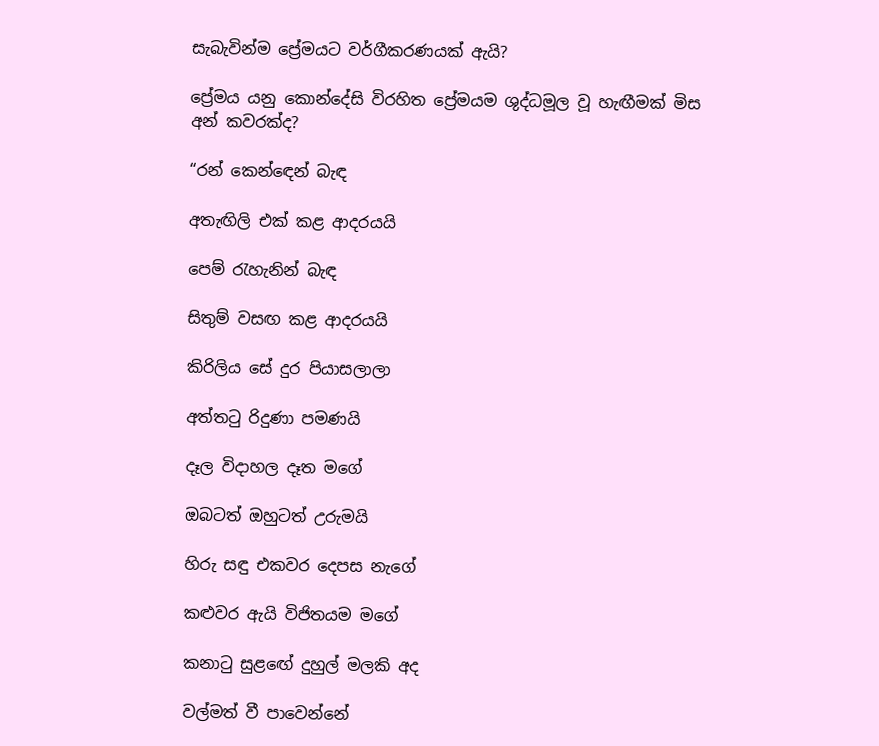සැබැවින්ම ප්‍රේමයට වර්ගීකරණයක් ඇයි?

ප්‍රේමය යනු කොන්දේසි විරහිත ප්‍රේමයම ශුද්ධමූල වූ හැඟීමක් මිස අන් කවරක්ද?

“රන් කෙන්ඳෙන් බැඳ

අතැඟිලි එක් කළ ආදරයයි

පෙම් රැහැනින් බැඳ

සිතුම් වසඟ කළ ආදරයයි

කිරිලිය සේ දුර පියාසලාලා

අත්තටු රිදුණා පමණයි

දෑල විදාහල දෑත මගේ

ඔබටත් ඔහුටත් උරුමයි

හිරු සඳු එකවර දෙපස නැගේ

කළුවර ඇයි විජිතයම මගේ

කනාටු සුළඟේ දුහුල් මලකි අද

වල්මත් වී පාවෙන්නේ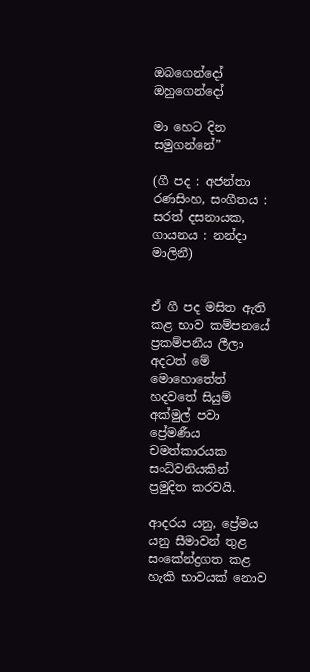ඔබගෙන්දෝ ඔහුගෙන්දෝ

මා හෙට දින සමුගන්නේ”

(ගී පද : අජන්තා රණසිංහ, සංගීතය : සරත් දසනායක, ගායනය : නන්දා මාලිනී)


ඒ ගී පද මසිත ඇති කළ භාව කම්පනයේ ප්‍රකම්පනීය ලීලා අදටත් මේ මොහොතේත් හදවතේ සියුම් අක්මුල් පවා ප්‍රේමණීය චමත්කාරයක සංධ්වනියකින් ප්‍රමුදිත කරවයි.

ආදරය යනු, ප්‍රේමය යනු සීමාවන් තුළ සංකේන්ද්‍රගත කළ හැකි භාවයක් නොව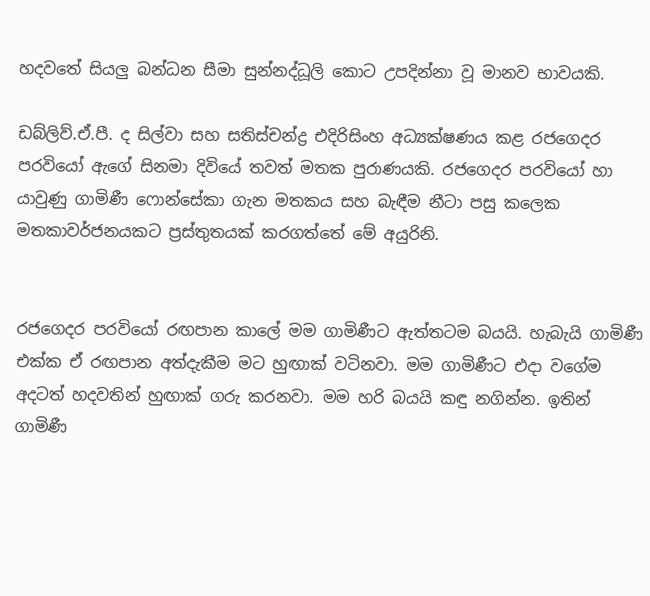හදවතේ සියලු බන්ධන සීමා සුන්නද්ධූලි කොට උපදින්නා වූ මානව භාවයකි.

ඩබ්ලිව්.ඒ.පී. ද සිල්වා සහ සතිස්චන්ද්‍ර එදිරිසිංහ අධ්‍යක්ෂණය කළ රජගෙදර පරවියෝ ඇගේ සිනමා දිවියේ තවත් මතක පුරාණයකි. රජගෙදර පරවියෝ හා යාවුණු ගාමිණී ෆොන්සේකා ගැන මතකය සහ බැඳීම නීටා පසු කලෙක මතකාවර්ජනයකට ප්‍රස්තුතයක් කරගත්තේ මේ අයුරිනි.


රජගෙදර පරවියෝ රඟපාන කාලේ මම ගාමිණීට ඇත්තටම බයයි. හැබැයි ගාමිණී එක්ක ඒ රඟපාන අත්දැකීම මට හුඟාක් වටිනවා. මම ගාමිණීට එදා වගේම අදටත් හදවතින් හුඟාක් ගරු කරනවා. මම හරි බයයි කඳු නගින්න. ඉතින් ගාමිණී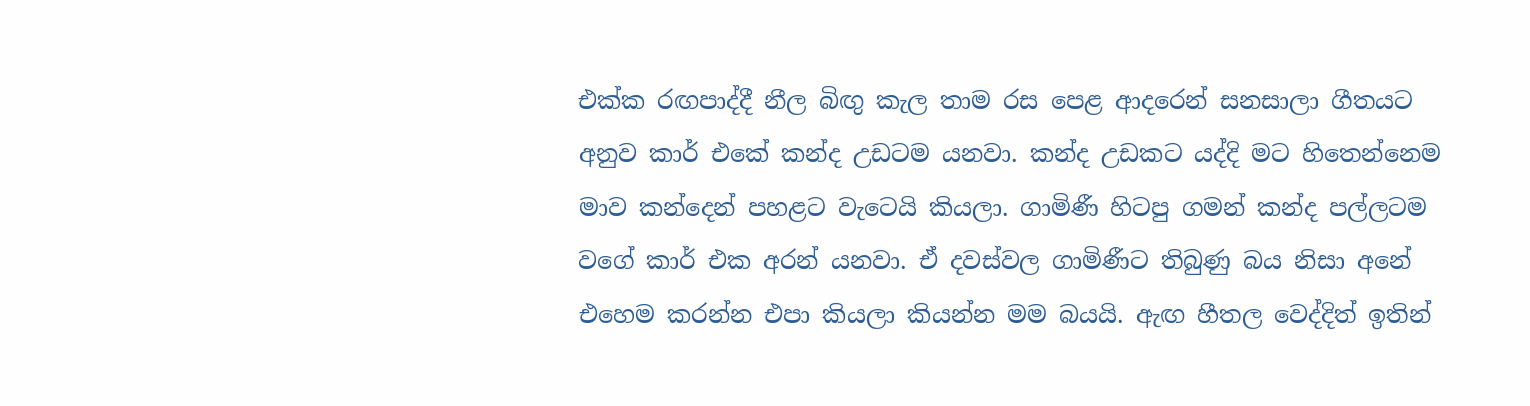එක්ක රඟපාද්දී නීල බිඟු කැල තාම රස පෙළ ආදරෙන් සනසාලා ගීතයට අනුව කාර් එකේ කන්ද උඩටම යනවා. කන්ද උඩකට යද්දි මට හිතෙන්නෙම මාව කන්දෙන් පහළට වැටෙයි කියලා. ගාමිණී හිටපු ගමන් කන්ද පල්ලටම වගේ කාර් එක අරන් යනවා. ඒ දවස්වල ගාමිණීට තිබුණු බය නිසා අනේ එහෙම කරන්න එපා කියලා කියන්න මම බයයි. ඇඟ හීතල වෙද්දිත් ඉතින්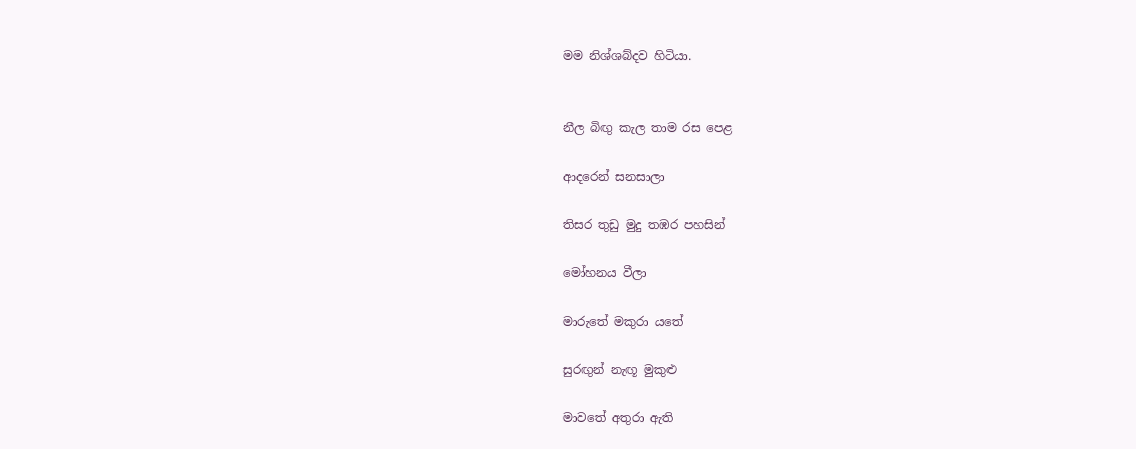මම නිශ්ශබ්දව හිටියා.


නීල බිඟු කැල තාම රස පෙළ

ආදරෙන් සනසාලා

තිසර තුඩු මුදු තඹර පහසින්

මෝහනය වීලා

මාරුතේ මකුරා යතේ

සුරඟුන් නැඟූ මුකුළු

මාවතේ අතුරා ඇති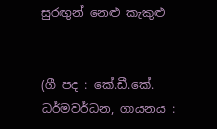සුරඟුන් නෙළු කැකුළු


(ගී පද : කේ.ඩී.කේ. ධර්මවර්ධන, ගායනය :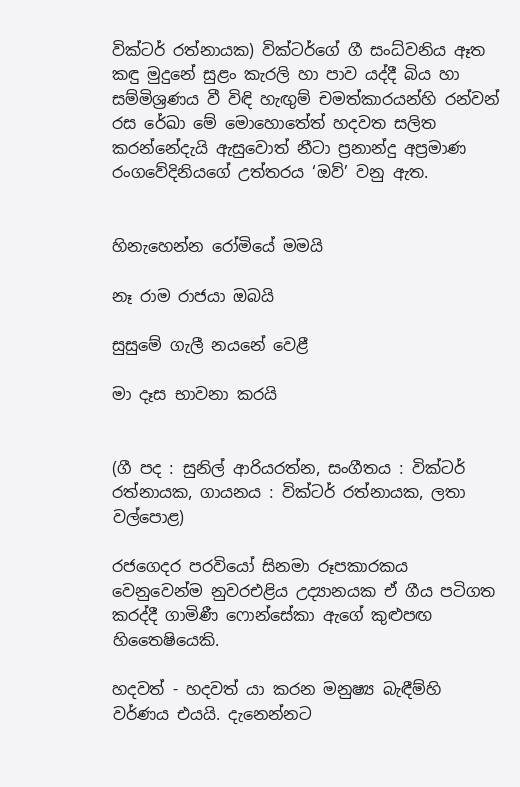වික්ටර් රත්නායක) වික්ටර්ගේ ගී සංධ්වනිය ඈත කඳු මුදුනේ සුළං කැරලි හා පාව යද්දී බිය හා සම්මිශ්‍රණය වී විඳි හැඟුම් චමත්කාරයන්හි රන්වන් රස රේඛා මේ මොහොතේත් හදවත සලිත කරන්නේදැයි ඇසුවොත් නීටා ප්‍රනාන්දු අප්‍රමාණ රංගවේදිනියගේ උත්තරය ‘ඔව්’ වනු ඇත.


හිනැහෙන්න රෝමියේ මමයි

නෑ රාම රාජයා ඔබයි

සුසුමේ ගැලී නයනේ වෙළී

මා දෑස භාවනා කරයි


(ගී පද : සුනිල් ආරියරත්න, සංගීතය : වික්ටර් රත්නායක, ගායනය : වික්ටර් රත්නායක, ලතා වල්පොළ)

රජගෙදර පරවියෝ සිනමා රූපකාරකය වෙනුවෙන්ම නුවරඑළිය උද්‍යානයක ඒ ගීය පටිගත කරද්දී ගාමිණී ෆොන්සේකා ඇගේ කුළුපඟ හිතෛෂියෙකි.

හදවත් - හදවත් යා කරන මනුෂ්‍ය බැඳීම්හි වර්ණය එයයි. දැනෙන්නට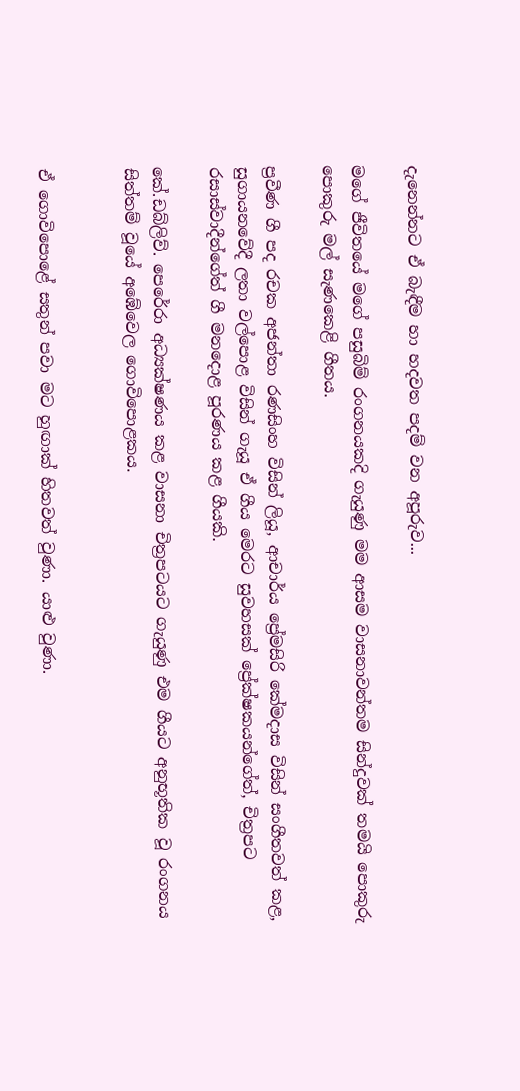දැනෙන්නට ඒ බැඳීම හා හදවත පදම් වන අපූරුව...

මගේ ජීවිතයේ මගේ පසුබිම් රංගනයකදි ගැයුණු මම ආසම වාසනාවන්තම සින්දුවක් තමයි පොකුරු පොකුරු මල් සැණකෙළි ගීතය.

ප්‍රවීණ ගී පද රචක අජන්තා රණසිංහ විසින් ලියූ, ආචාර්ය ප්‍රේමසිරි කේමදාස විසින් සංගීතවත් කළ, සුගායනවේදී ලතා වල්පොළ විසින් ගැයූ ඒ ගීය මෙරට සුවහසක් ප්‍රේක්ෂකයන්ගේත්, චිත්‍රපට රසාස්වාදීන්ගේත් ගී මනදොළ පූරණය කළ ගීයකි.

කේ.ඩබ්ලිව්. පෙරේරා අධ්‍යක්ෂණය කළ වාසනා චිත්‍රපටයට ගැයුණු එම ගීයට අනුභූතික වූ රංගනය සිත්තම් වූයේ අඹේවෙල ගොවිපොළකය.


ඒ ගොවිපොළේ සතුන් පවා මට හුඟාක් හිතවත් වුණා. යාළු වුණා.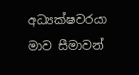අධ්‍යක්ෂවරයා මාව සීමාවන්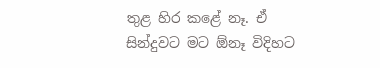තුළ හිර කළේ නෑ. ඒ සින්දුවට මට ඕනෑ විදිහට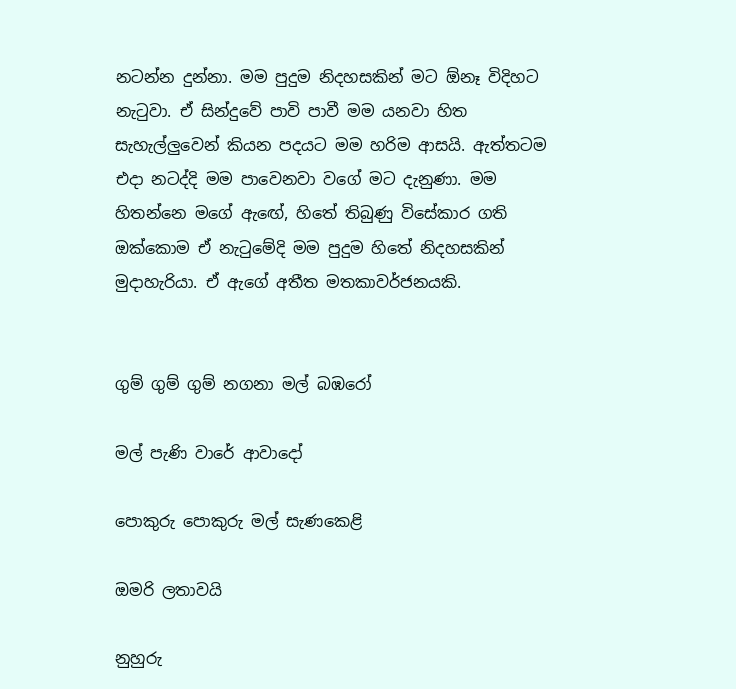නටන්න දුන්නා. මම පුදුම නිදහසකින් මට ඕනෑ විදිහට නැටුවා. ඒ සින්දුවේ පාවි පාවී මම යනවා හිත සැහැල්ලුවෙන් කියන පදයට මම හරිම ආසයි. ඇත්තටම එදා නටද්දි මම පාවෙනවා වගේ මට දැනුණා. මම හිතන්නෙ මගේ ඇඟේ, හිතේ තිබුණු විසේකාර ගති ඔක්කොම ඒ නැටුමේදි මම පුදුම හිතේ නිදහසකින් මුදාහැරියා. ඒ ඇගේ අතීත මතකාවර්ජනයකි.


ගුම් ගුම් ගුම් නගනා මල් බඹරෝ

මල් පැණි වාරේ ආවාදෝ

පොකුරු පොකුරු මල් සැණකෙළි

ඔමරි ලතාවයි

නුහුරු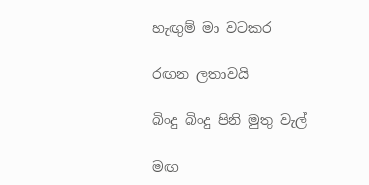හැඟුම් මා වටකර

රඟන ලතාවයි

බිංදු බිංදු පිනි මුතු වැල්

මඟ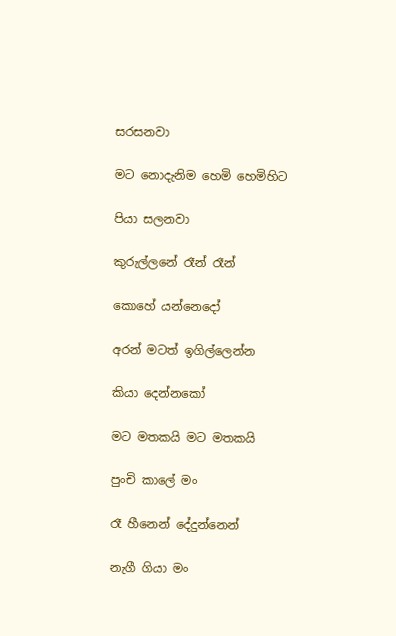සරසනවා

මට නොදැනිම හෙමි හෙමිහිට

පියා සලනවා

කුරුල්ලනේ රෑන් රෑන්

කොහේ යන්නෙදෝ

අරන් මටත් ඉගිල්ලෙන්න

කියා දෙන්නකෝ

මට මතකයි මට මතකයි

පුංචි කාලේ මං

රෑ හීනෙන් දේදුන්නෙන්

නැගී ගියා මං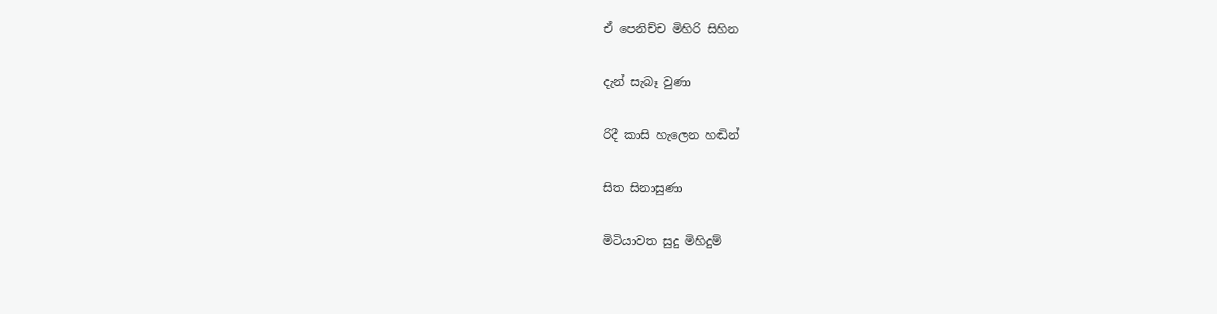ඒ පෙනිච්ච මිහිරි සිහින

දැන් සැබෑ වුණා

රිදී කාසි හැලෙන හඬින්

සිත සිනාසුණා

මිටියාවත සුදු මිහිදුම්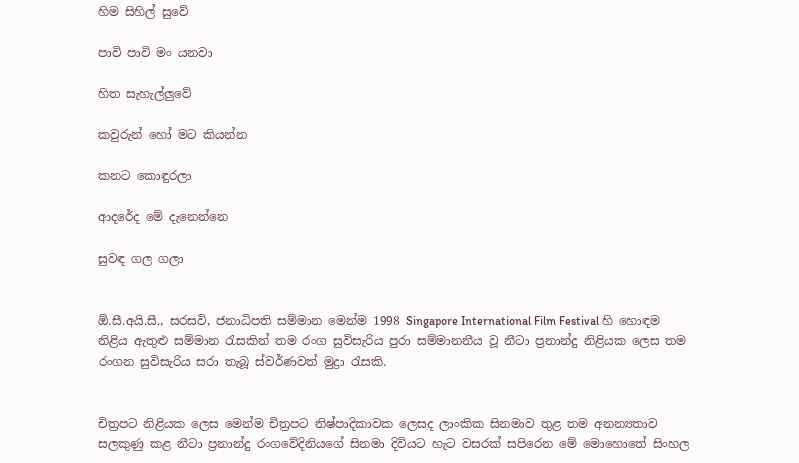හිම සිහිල් සුවේ

පාවි පාවි මං යනවා

හිත සැහැල්ලුවේ

කවුරුන් හෝ මට කියන්න

කනට කොඳුරලා

ආදරේද මේ දැනෙන්නෙ

සුවඳ ගල ගලා


ඕ.සී.අයි.සී., සරසවි, ජනාධිපති සම්මාන මෙන්ම 1998 Singapore International Film Festival හි හොඳම නිළිය ඇතුළු සම්මාන රැසකින් තම රංග සුවිසැරිය පුරා සම්මානනීය වූ නීටා ප්‍රනාන්දු නිළියක ලෙස තම රංගන සුවිසැරිය සරා තැබූ ස්වර්ණවත් මුද්‍රා රැසකි.


චිත්‍රපට නිළියක ලෙස මෙන්ම චිත්‍රපට නිෂ්පාදිකාවක ලෙසද ලාංකික සිනමාව තුළ තම අනන්‍යතාව සලකුණු කළ නීටා ප්‍රනාන්දු රංගවේදිනියගේ සිනමා දිවියට හැට වසරක් සපිරෙන මේ මොහොතේ සිංහල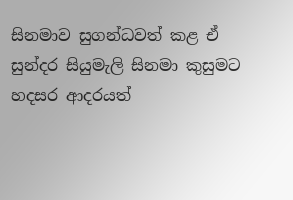සිනමාව සුගන්ධවත් කළ ඒ සුන්දර සියුමැලි සිනමා කුසුමට හදසර ආදරයත්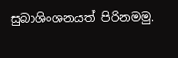සුබාශිංශනයත් පිරිනමමු.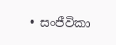• සංජීවිකා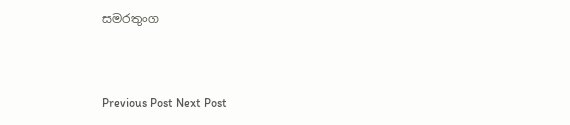සමරතුංග



Previous Post Next Post